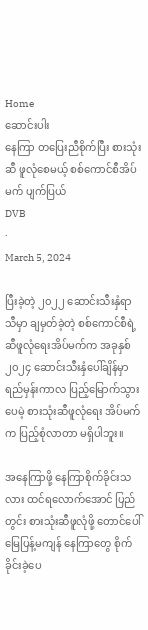Home
ဆောင်းပါး
နေကြာ တပြေးညီစိုက်ပြီး စားသုံးဆီ ဖူလုံစေမယ့် စစ်ကောင်စီအိပ်မက် ပျက်ပြယ်
DVB
·
March 5, 2024

ပြီးခဲ့တဲ့ ၂၀၂၂ ဆောင်းသီးနှံရာသီမှာ ချမှတ်ခဲ့တဲ့ စစ်ကောင်စီရဲ့ ဆီဖူလုံရေးအိပ်မက်က အခုနှစ် ၂၀၂၄ ဆောင်းသီးနှံပေါ်ချိန်မှာ ရည်မှန်းကာလ ပြည့်မြောက်သွားပေမဲ့ စားသုံးဆီဖူလုံရေး အိပ်မက်က ပြည့်စုံလာတာ မရှိပါဘူး။

အနေကြာဖို့ နေကြာစိုက်ခိုင်းသလား ထင်ရလောက်အောင် ပြည်တွင်း စားသုံးဆီဖူလုံဖို့ တောင်ပေါ် မြေပြန့်မကျန် နေကြာတွေ စိုက်ခိုင်းခဲ့ပေ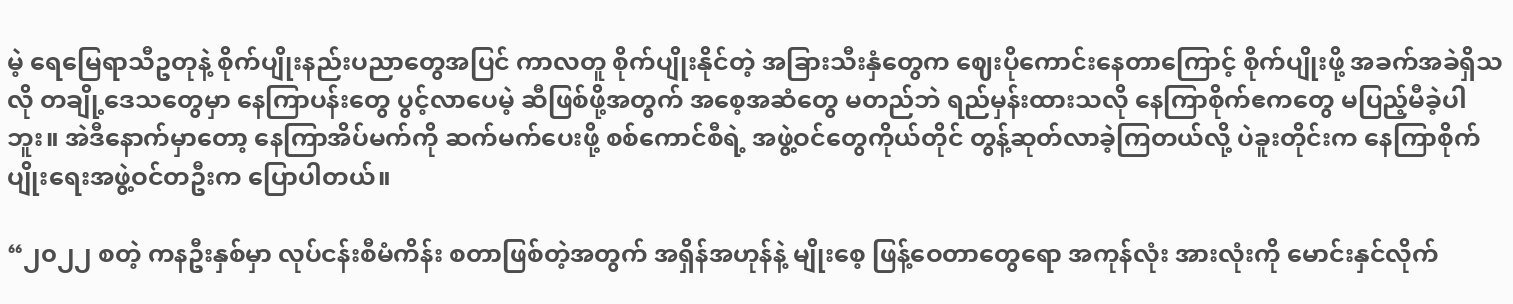မဲ့ ရေမြေရာသီဥတုနဲ့ စိုက်ပျိုးနည်းပညာတွေအပြင် ကာလတူ စိုက်ပျိုးနိုင်တဲ့ အခြားသီးနှံတွေက ဈေးပိုကောင်းနေတာကြောင့် စိုက်ပျိုးဖို့ အခက်အခဲရှိသလို တချို့ဒေသတွေမှာ နေကြာပန်းတွေ ပွင့်လာပေမဲ့ ဆီဖြစ်ဖို့အတွက် အစေ့အဆံတွေ မတည်ဘဲ ရည်မှန်းထားသလို နေကြာစိုက်ဧကတွေ မပြည့်မီခဲ့ပါဘူး။ အဲဒီနောက်မှာတော့ နေကြာအိပ်မက်ကို ဆက်မက်ပေးဖို့ စစ်ကောင်စီရဲ့ အဖွဲ့ဝင်တွေကိုယ်တိုင် တွန့်ဆုတ်လာခဲ့ကြတယ်လို့ ပဲခူးတိုင်းက နေကြာစိုက်ပျိုးရေးအဖွဲ့ဝင်တဦးက ပြောပါတယ်။

“၂၀၂၂ စတဲ့ ကနဦးနှစ်မှာ လုပ်ငန်းစီမံကိန်း စတာဖြစ်တဲ့အတွက် အရှိန်အဟုန်နဲ့ မျိုးစေ့ ဖြန့်ဝေတာတွေရော အကုန်လုံး အားလုံးကို မောင်းနှင်လိုက်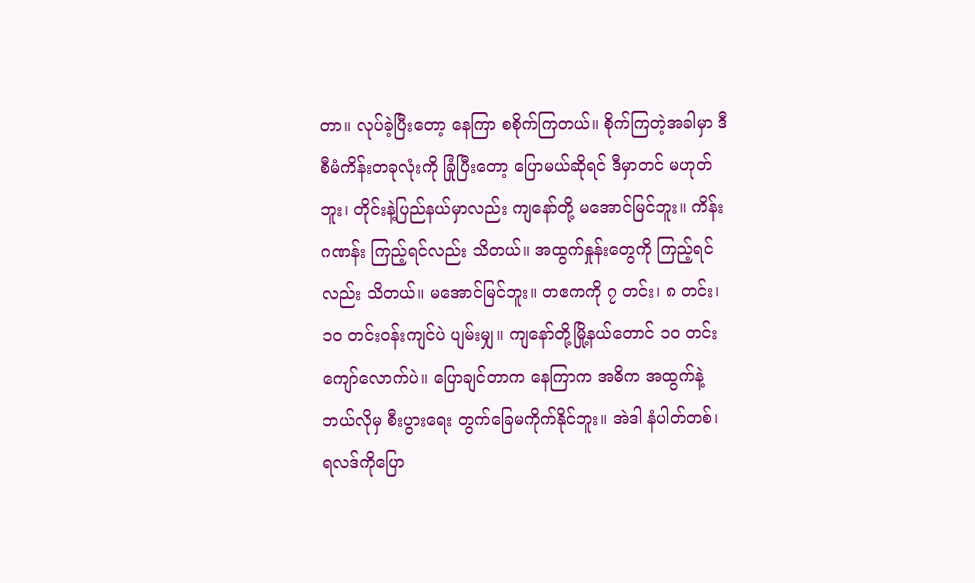တာ။ လုပ်ခဲ့ပြီးတော့ နေကြာ စစိုက်ကြတယ်။ စိုက်ကြတဲ့အခါမှာ ဒီစီမံကိန်းတခုလုံးကို ခြုံပြီးတော့ ပြောမယ်ဆိုရင် ဒီမှာတင် မဟုတ်ဘူး၊ တိုင်းနဲ့ပြည်နယ်မှာလည်း ကျနော်တို့ မအောင်မြင်ဘူး။ ကိန်းဂဏန်း ကြည့်ရင်လည်း သိတယ်။ အထွက်နှုန်းတွေကို ကြည့်ရင်လည်း သိတယ်။ မအောင်မြင်ဘူး။ တဧကကို ၇ တင်း၊ ၈ တင်း၊ ၁၀ တင်းဝန်းကျင်ပဲ ပျမ်းမျှ။ ကျနော်တို့မြို့နယ်တောင် ၁၀ တင်းကျော်လောက်ပဲ။ ပြောချင်တာက နေကြာက အဓိက အထွက်နဲ့ ဘယ်လိုမှ စီးပွားရေး တွက်ခြေမကိုက်နိုင်ဘူး။ အဲဒါ နံပါတ်တစ်၊ ရလဒ်ကိုပြော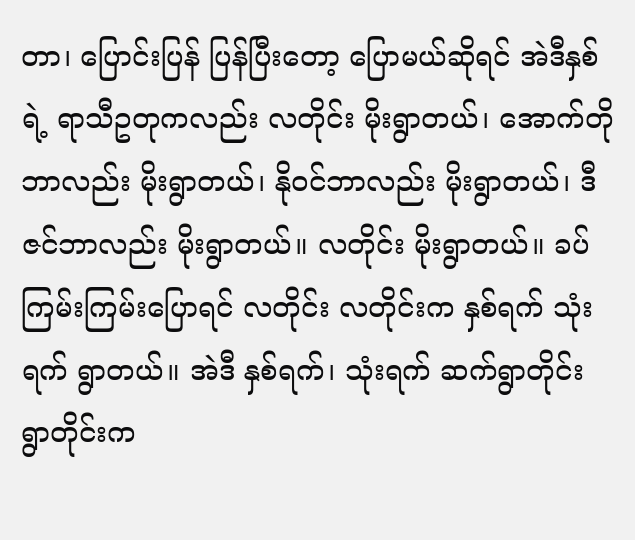တာ၊ ပြောင်းပြန် ပြန်ပြီးတော့ ပြောမယ်ဆိုရင် အဲဒီနှစ်ရဲ့ ရာသီဥတုကလည်း လတိုင်း မိုးရွာတယ်၊ အောက်တိုဘာလည်း မိုးရွာတယ်၊ နိုဝင်ဘာလည်း မိုးရွာတယ်၊ ဒီဇင်ဘာလည်း မိုးရွာတယ်။ လတိုင်း မိုးရွာတယ်။ ခပ်ကြမ်းကြမ်းပြောရင် လတိုင်း လတိုင်းက နှစ်ရက် သုံးရက် ရွာတယ်။ အဲဒီ နှစ်ရက်၊ သုံးရက် ဆက်ရွာတိုင်း ရွာတိုင်းက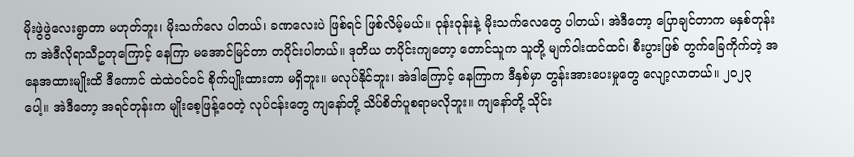မိုးဖွဲဖွဲလေးရွာတာ မဟုတ်ဘူး၊ မိုးသက်လေ ပါတယ်၊ ခဏလေးပဲ ဖြစ်ရင် ဖြစ်လိမ့်မယ်။ ဝုန်းဝုန်းနဲ့ မိုးသက်လေတွေ ပါတယ်၊ အဲဒီတော့ ပြောချင်တာက မနှစ်တုန်းက အဲဒီလိုရာသီဥတုကြောင့် နေကြာ မအောင်မြင်တာ တပိုင်းပါတယ်။ ဒုတိယ တပိုင်းကျတော့ ‌တောင်သူက သူတို့ မျက်ဝါးထင်ထင်၊ စီးပွားဖြစ် တွက်ခြေကိုက်တဲ့ အနေအထားမျိုးထိ ဒီကောင် ထဲထဲဝင်ဝင် စိုက်ပျိုးထားတာ မရှိဘူး။ မလုပ်နိုင်ဘူး၊ အဲဒါကြောင့် နေကြာက ဒီနှစ်မှာ တွန်းအားပေးမှုတွေ လျော့လာတယ်။ ၂၀၂၃ ပေါ့။ အဲဒီတော့ အရင်တုန်းက မျိုးစေ့ဖြန့်ဝေတဲ့ လုပ်ငန်းတွေ ကျနော်တို့ သိပ်စိတ်ပူစရာမလိုဘူး။ ကျနော်တို့ သိုင်း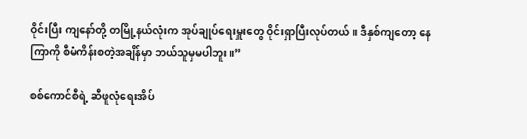ဝိုင်းပြီး ကျနော်တို့ တမြို့နယ်လုံးက အုပ်ချုပ်ရေးမှူးတွေ ဝိုင်းရှာပြီးလုပ်တယ်။ ဒီနှစ်ကျတော့ နေကြာကို စီမံကိန်းစတဲ့အချိန်မှာ ဘယ်သူမှမပါဘူး။”

စစ်ကောင်စီရဲ့ ဆီဖူလုံရေးအိပ်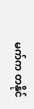မက်က တနိုင်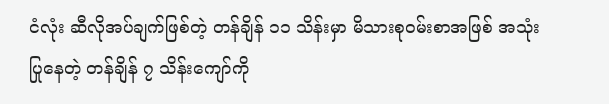ငံလုံး ဆီလိုအပ်ချက်ဖြစ်တဲ့ တန်ချိန် ၁၁ သိန်းမှာ မိသားစုဝမ်းစာအဖြစ် အသုံးပြုနေတဲ့ တန်ချိန် ၇ သိန်းကျော်ကို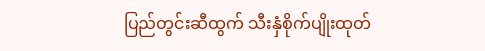ပြည်တွင်းဆီထွက် သီးနှံစိုက်ပျိုးထုတ်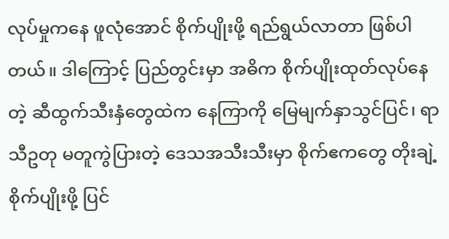လုပ်မှုကနေ ဖူလုံအောင် စိုက်ပျိုးဖို့ ရည်ရွယ်လာတာ ဖြစ်ပါတယ်။ ဒါကြောင့် ပြည်တွင်းမှာ အဓိက စိုက်ပျိုးထုတ်လုပ်နေတဲ့ ဆီထွက်သီးနှံတွေထဲက နေကြာကို မြေမျက်နှာသွင်ပြင်၊ ရာသီဥတု မတူကွဲပြားတဲ့ ဒေသအသီးသီးမှာ စိုက်ဧကတွေ တိုးချဲ့စိုက်ပျိုးဖို့ ပြင်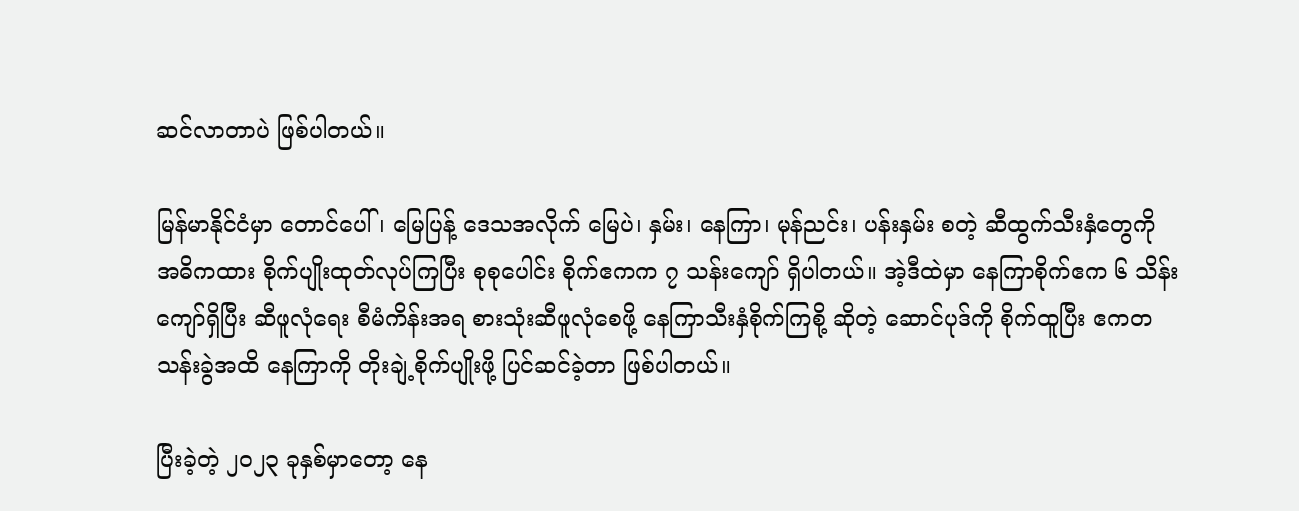ဆင်လာတာပဲ ဖြစ်ပါတယ်။

မြန်မာနိုင်ငံမှာ တောင်ပေါ်၊ မြေပြန့် ဒေသအလိုက် မြေပဲ၊ နှမ်း၊ နေကြာ၊ မုန်ညင်း၊ ပန်းနှမ်း စတဲ့ ဆီထွက်သီးနှံတွေကို အဓိကထား စိုက်ပျိုးထုတ်လုပ်ကြပြီး စုစုပေါင်း စိုက်ဧကက ၇ သန်းကျော် ရှိပါတယ်။ အဲ့ဒီထဲမှာ နေကြာစိုက်ဧက ၆ သိန်းကျော်ရှိပြီး ဆီဖူလုံရေး စီမံကိန်းအရ စားသုံးဆီဖူလုံစေဖို့ နေကြာသီးနှံစိုက်ကြစို့ ဆိုတဲ့ ဆောင်ပုဒ်ကို စိုက်ထူပြီး ဧကတသန်းခွဲအထိ နေကြာကို တိုးချဲ့စိုက်ပျိုးဖို့ ပြင်ဆင်ခဲ့တာ ဖြစ်ပါတယ်။

ပြီးခဲ့တဲ့ ၂၀၂၃ ခုနှစ်မှာတော့ နေ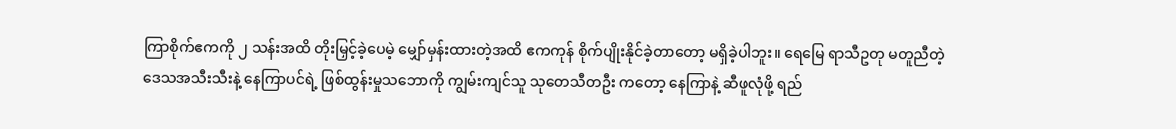ကြာစိုက်ဧကကို ၂ သန်းအထိ တိုးမြှင့်ခဲ့ပေမဲ့ မျှော်မှန်းထားတဲ့အထိ ဧကကုန် စိုက်ပျိုးနိုင်ခဲ့တာတော့ မရှိခဲ့ပါဘူး။ ရေမြေ ရာသီဥတု မတူညီတဲ့ ဒေသအသီးသီးနဲ့ နေကြာပင်ရဲ့ ဖြစ်ထွန်းမှုသဘောကို ကျွမ်းကျင်သူ သုတေသီတဦး ကတော့ နေကြာနဲ့ ဆီဖူလုံဖို့ ရည်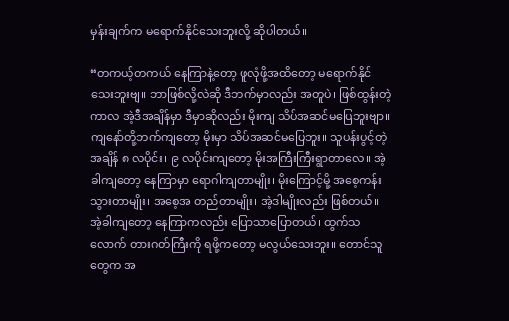မှန်းချက်က မရောက်နိုင်သေးဘူးလို့ ဆိုပါတယ်။

“တကယ့်တကယ် နေကြာနဲ့တော့ ဖူလုံဖို့အထိတော့ မရောက်နိုင်သေးဘူးဗျ။ ဘာဖြစ်လို့လဲဆို ဒီဘက်မှာလည်း အတူပဲ၊ ဖြစ်ထွန်းတဲ့ကာလ အဲ့ဒီအချိန်မှာ ဒီမှာဆိုလည်း မိုးကျ သိပ်အဆင်မပြေဘူးဗျာ။ ကျနော်တို့ဘက်ကျတော့ မိုးမှာ သိပ်အဆင်မပြေဘူး။ သူပန်းပွင့်တဲ့အချိန် ၈ လပိုင်း၊ ၉ လပိုင်းကျတော့ မိုးအကြီးကြီးရွာတာလေ။ အဲ့ခါကျတော့ နေကြာမှာ ရောဂါကျတာမျိုး၊ မိုးကြောင့်မို့ အစေ့ကန်းသွားတာမျိုး၊ အစေ့အ တည်တာမျိုး၊ အဲ့ဒါမျိုးလည်း ဖြစ်တယ်။ အဲ့ခါကျတော့ နေကြာကလည်း ပြောသာပြောတယ်၊ ထွက်သလောက် တားဂတ်ကြီးကို ရဖို့ကတော့ မလွယ်သေးဘူး။ တောင်သူတွေက အ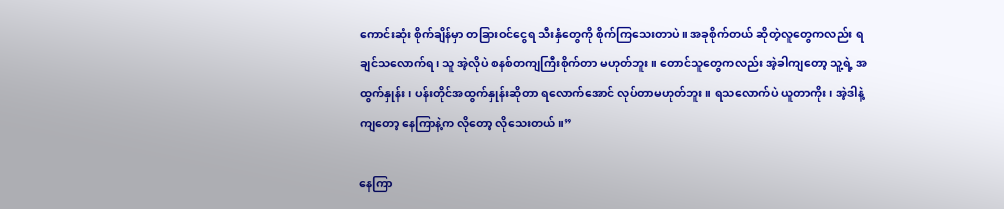ကောင်းဆုံး စိုက်ချိန်မှာ တခြားဝင်ငွေရ သီးနှံတွေကို စိုက်ကြသေးတာပဲ။ အခုစိုက်တယ် ဆိုတဲ့လူတွေကလည်း ရချင်သလောက်ရ၊ သူ အဲ့လိုပဲ စနစ်တကျကြီးစိုက်တာ မဟုတ်ဘူး။ တောင်သူတွေကလည်း အဲ့ခါကျတော့ သူ့ရဲ့ အထွက်နှုန်း၊ ပန်းတိုင်အထွက်နှုန်းဆိုတာ ရလောက်အောင် လုပ်တာမဟုတ်ဘူး။ ရသလောက်ပဲ ယူတာကိုး၊ အဲ့ဒါနဲ့ကျတော့ နေကြာနဲ့က လိုတော့ လိုသေးတယ်။”

နေကြာ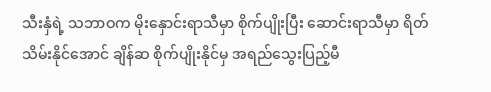သီးနှံရဲ့ သဘာဝက မိုးနှောင်းရာသီမှာ စိုက်ပျိုးပြီး ဆောင်းရာသီမှာ ရိတ်သိမ်းနိုင်အောင် ချိန်ဆ စိုက်ပျိုးနိုင်မှ အရည်သွေးပြည့်မီ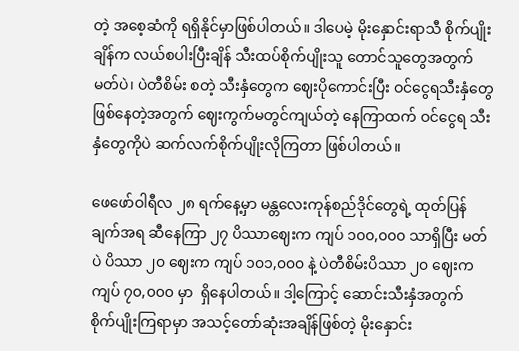တဲ့ အစေ့ဆံကို ရရှိနိုင်မှာဖြစ်ပါတယ်။ ဒါပေမဲ့ မိုးနှောင်းရာသီ စိုက်ပျိုးချိန်က လယ်စပါးပြီးချိန် သီးထပ်စိုက်ပျိုးသူ တောင်သူတွေအတွက် မတ်ပဲ၊ ပဲတီစိမ်း စတဲ့ သီးနှံတွေက ဈေးပိုကောင်းပြီး ဝင်ငွေရသီးနှံတွေ ဖြစ်နေတဲ့အတွက် ဈေးကွက်မတွင်ကျယ်တဲ့ နေကြာထက် ဝင်ငွေရ သီးနှံတွေကိုပဲ ဆက်လက်စိုက်ပျိုးလိုကြတာ ဖြစ်ပါတယ်။

ဖေဖော်ဝါရီလ ၂၈ ရက်နေ့မှာ မန္တလေးကုန်စည်ဒိုင်တွေရဲ့ ထုတ်ပြန်ချက်အရ ဆီနေကြာ ၂၇ ပိဿာဈေးက ကျပ် ၁၀၀,၀၀၀ သာရှိပြီး မတ်ပဲ ပိဿာ ၂၀ ဈေးက ကျပ် ၁၀၁,၀၀၀ နဲ့ ပဲတီစိမ်းပိဿာ ၂၀ ဈေးက ကျပ် ၇၀,၀၀၀ မှာ  ရှိနေပါတယ်။ ဒါ့ကြောင့် ဆောင်းသီးနှံအတွက် စိုက်ပျိုးကြရာမှာ အသင့်တော်ဆုံးအချိန်ဖြစ်တဲ့ မိုးနှောင်း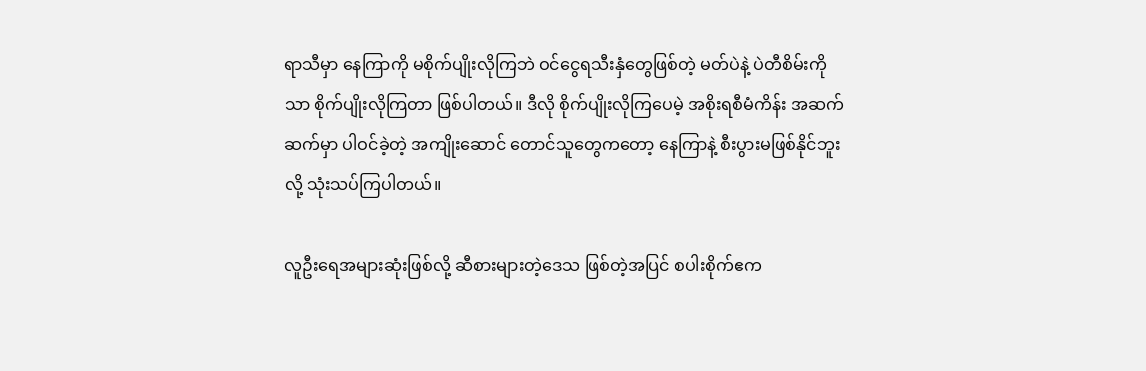ရာသီမှာ နေကြာကို မစိုက်ပျိုးလိုကြဘဲ ဝင်ငွေရသီးနှံတွေဖြစ်တဲ့ မတ်ပဲနဲ့ ပဲတီစိမ်းကိုသာ စိုက်ပျိုးလိုကြတာ ဖြစ်ပါတယ်။ ဒီလို စိုက်ပျိုးလိုကြပေမဲ့ အစိုးရစီမံကိန်း အဆက်ဆက်မှာ ပါဝင်ခဲ့တဲ့ အကျိုးဆောင် တောင်သူတွေကတော့ နေကြာနဲ့ စီးပွားမဖြစ်နိုင်ဘူးလို့ သုံးသပ်ကြပါတယ်။

လူဦးရေအများဆုံးဖြစ်လို့ ဆီစားများတဲ့ဒေသ ဖြစ်တဲ့အပြင် စပါးစိုက်ဧက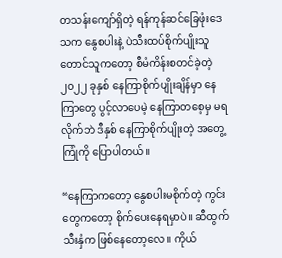တသန်းကျော်ရှိတဲ့ ရန်ကုန်ဆင်ခြေဖုံးဒေသက နွေစပါးနဲ့ ပဲသီးထပ်စိုက်ပျိုးသူ တောင်သူကတော့ စီမံကိန်းစတင်ခဲ့တဲ့ ၂၀၂၂ ခုနှစ် နေကြာစိုက်ပျိုးချိန်မှာ နေကြာတွေ ပွင့်လာပေမဲ့ နေကြာတစေ့မှ မရလိုက်ဘဲ ဒီနှစ် နေကြာစိုက်ပျိုးတဲ့ အတွေ့ကြုံကို ပြောပါတယ်။

“နေကြာကတော့ နွေစပါးမစိုက်တဲ့ ကွင်းတွေကတော့ စိုက်ပေးနေရမှာပဲ။ ဆီထွက်သီးနှံက ဖြစ်နေတော့လေ။ ကိုယ်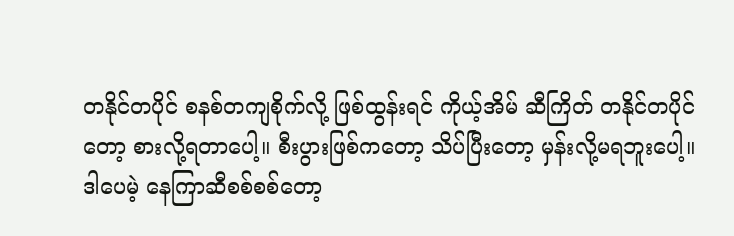တနိုင်တပိုင် စနစ်တကျစိုက်လို့ ဖြစ်ထွန်းရင် ကိုယ့်အိမ် ဆီကြိတ် တနိုင်တပိုင်တော့ စားလို့ရတာပေါ့။ စီးပွားဖြစ်ကတော့ သိပ်ပြီးတော့ မှန်းလို့မရဘူးပေါ့။ ဒါပေမဲ့ နေကြာဆီစစ်စစ်တော့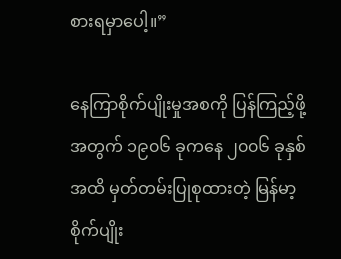စားရမှာပေါ့။”

နေကြာစိုက်ပျိုးမှုအစကို ပြန်ကြည့်ဖို့အတွက် ၁၉၀၆ ခုကနေ ၂၀၀၆ ခုနှစ်အထိ မှတ်တမ်းပြုစုထားတဲ့ မြန်မာ့စိုက်ပျိုး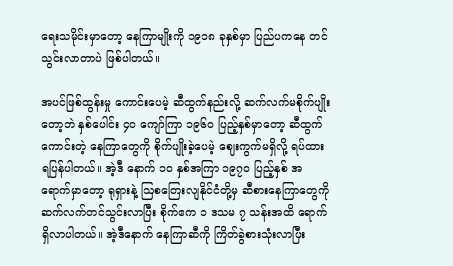ရေးသမိုင်းမှာတော့ နေကြာမျိုးကို ၁၉၁၈ ခုနှစ်မှာ ပြည်ပကနေ တင်သွင်းလာတာပဲ ဖြစ်ပါတယ်။

အပင်ဖြစ်ထွန်းမှု ကောင်းပေမဲ့ ဆီထွက်နည်းလို့ ဆက်လက်မစိုက်ပျိုးတော့ဘဲ နှစ်ပေါင်း ၄၀ ကျော်ကြာ ၁၉၆၀ ပြည့်နှစ်မှာတော့ ဆီထွက်ကောင်းတဲ့ နေကြာတွေကို စိုက်ပျိုးခဲ့ပေမဲ့ ဈေးကွက်မရှိလို့ ရပ်ထားရပြန်ပါတယ်။ အဲ့ဒီ နောက် ၁၀ နှစ်အကြာ ၁၉၇၀ ပြည့်နှစ် အရောက်မှာတော့ ရုရှားနဲ့ ဩစတြေးလျနိုင်ငံတို့မှ ဆီစားနေကြာတွေကို ဆက်လက်တင်သွင်းလာပြီး စိုက်ဧက ၁ ဒသမ ၇ သန်းအထိ ရောက်ရှိလာပါတယ်။ အဲ့ဒီနောက် နေကြာဆီကို ကြိတ်ခွဲစားသုံးလာပြီး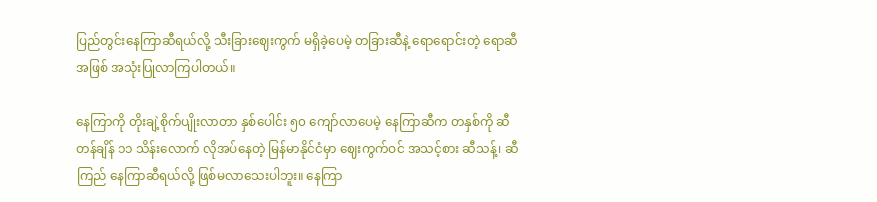ပြည်တွင်းနေကြာဆီရယ်လို့ သီးခြားဈေးကွက် မရှိခဲ့ပေမဲ့ တခြားဆီနဲ့ ရောရောင်းတဲ့ ရောဆီအဖြစ် အသုံးပြုလာကြပါတယ်။

နေကြာကို တိုးချဲ့စိုက်ပျိုးလာတာ နှစ်ပေါင်း ၅၀ ကျော်လာပေမဲ့ နေကြာဆီက တနှစ်ကို ဆီတန်ချိန် ၁၁ သိန်းလောက် လိုအပ်နေတဲ့ မြန်မာနိုင်ငံမှာ ဈေးကွက်ဝင် အသင့်စား ဆီသန့်၊ ဆီကြည် နေကြာဆီရယ်လို့ ဖြစ်မလာသေးပါဘူး။ နေကြာ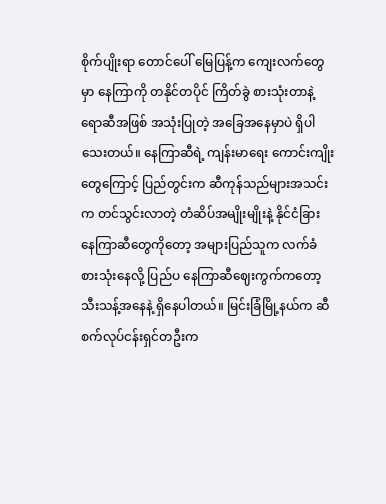စိုက်ပျိုးရာ တောင်ပေါ် မြေပြန့်က ကျေးလက်တွေမှာ နေကြာကို တနိုင်တပိုင် ကြိတ်ခွဲ စားသုံးတာနဲ့ ရောဆီအဖြစ် အသုံးပြုတဲ့ အခြေအနေမှာပဲ ရှိပါသေးတယ်။ နေကြာဆီရဲ့ ကျန်းမာရေး ကောင်းကျိုးတွေကြောင့် ပြည်တွင်းက ဆီကုန်သည်များအသင်းက တင်သွင်းလာတဲ့ တံဆိပ်အမျိုးမျိုးနဲ့ နိုင်ငံခြား နေကြာဆီတွေကိုတော့ အများပြည်သူက လက်ခံစားသုံးနေလို့ ပြည်ပ နေကြာဆီဈေးကွက်ကတော့ သီးသန့်အနေနဲ့ ရှိနေပါတယ်။ မြင်းခြံမြို့နယ်က ဆီစက်လုပ်ငန်းရှင်တဦးက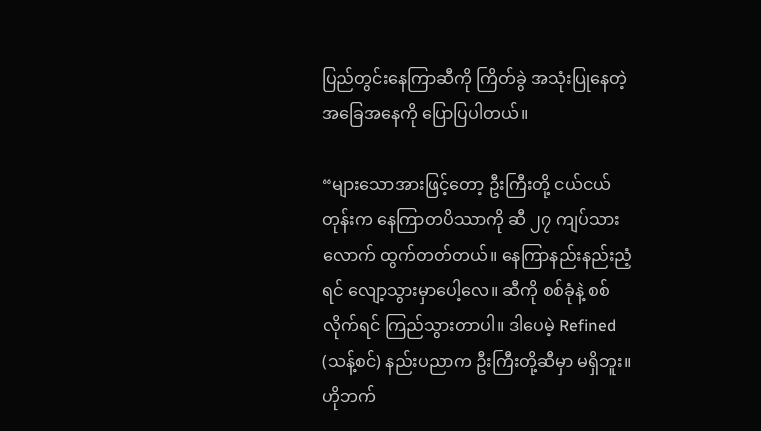ပြည်တွင်းနေကြာဆီကို ကြိတ်ခွဲ အသုံးပြုနေတဲ့ အခြေအနေကို ပြောပြပါတယ်။

“များသောအားဖြင့်တော့ ဦးကြီးတို့ ငယ်ငယ်တုန်းက နေကြာတပိဿာကို ဆီ ၂၇ ကျပ်သားလောက် ထွက်တတ်တယ်။ နေကြာနည်းနည်းညံ့ရင် လျော့သွားမှာပေါ့လေ။ ဆီကို စစ်ခုံနဲ့ စစ်လိုက်ရင် ကြည်သွားတာပါ။ ဒါပေမဲ့ Refined (သန့်စင်) နည်းပညာက ဦးကြီးတို့ဆီမှာ မရှိဘူး။ ဟိုဘက်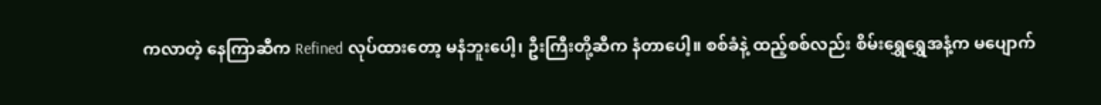ကလာတဲ့ နေကြာဆီက Refined လုပ်ထားတော့ မနံဘူးပေါ့၊ ဦးကြီးတို့ဆီက နံတာပေါ့။ စစ်ခံနဲ့ ထည့်စစ်လည်း စိမ်းရွှေရွှေအနံ့က မပျောက်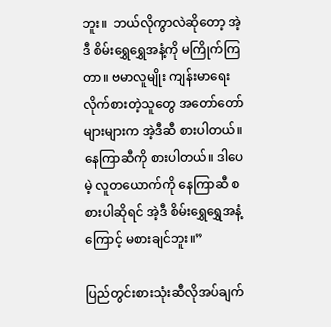ဘူး။  ဘယ်လိုကွာလဲဆိုတော့ အဲ့ဒီ စိမ်းရွှေရွှေအနံ့ကို မကြိုက်ကြတာ။ ဗမာလူမျိုး ကျန်းမာရေး လိုက်စားတဲ့သူတွေ အတော်တော်များများက အဲ့ဒီဆီ စားပါတယ်။ နေကြာဆီကို စားပါတယ်။ ဒါပေမဲ့ လူတယောက်ကို နေကြာဆီ စစားပါဆိုရင် အဲ့ဒီ စိမ်းရွှေရွှေအနံ့ကြောင့် မစားချင်ဘူး။”

ပြည်တွင်းစားသုံးဆီလိုအပ်ချက်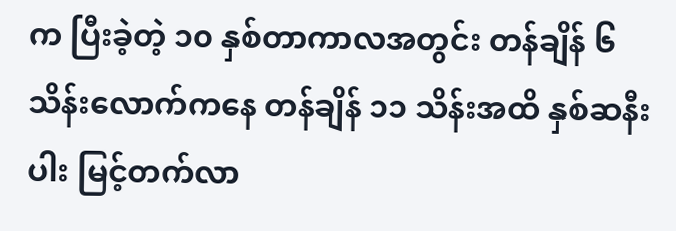က ပြီးခဲ့တဲ့ ၁၀ နှစ်တာကာလအတွင်း တန်ချိန် ၆ သိန်းလောက်ကနေ တန်ချိန် ၁၁ သိန်းအထိ နှစ်ဆနီးပါး မြင့်တက်လာ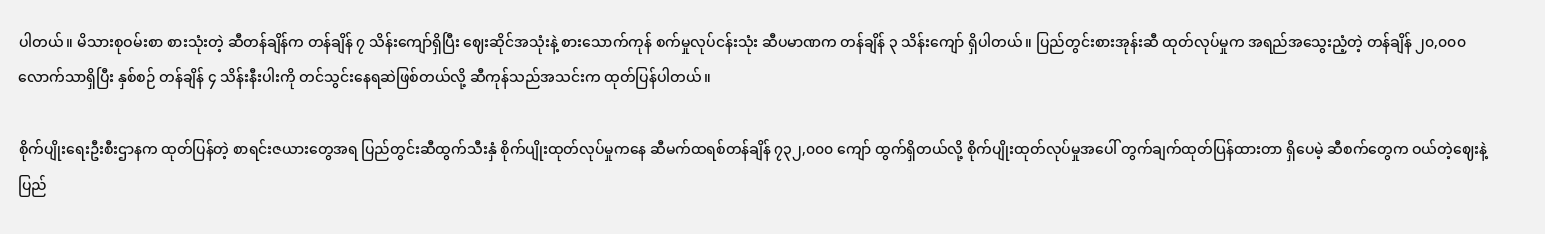ပါတယ်။ မိသားစုဝမ်းစာ စားသုံးတဲ့ ဆီတန်ချိန်က တန်ချိန် ၇ သိန်းကျော်ရှိပြီး ဈေးဆိုင်အသုံးနဲ့ စားသောက်ကုန် စက်မှုလုပ်ငန်းသုံး ဆီပမာဏက တန်ချိန် ၃ သိန်းကျော် ရှိပါတယ်။ ပြည်တွင်းစားအုန်းဆီ ထုတ်လုပ်မှုက အရည်အသွေးညံ့တဲ့ တန်ချိန် ၂၀,၀၀၀ လောက်သာရှိပြီး နှစ်စဉ် တန်ချိန် ၄ သိန်းနီးပါးကို တင်သွင်းနေရဆဲဖြစ်တယ်လို့ ဆီကုန်သည်အသင်းက ထုတ်ပြန်ပါတယ်။

စိုက်ပျိုးရေးဦးစီးဌာနက ထုတ်ပြန်တဲ့ စာရင်းဇယားတွေအရ ပြည်တွင်းဆီထွက်သီးနှံ စိုက်ပျိုးထုတ်လုပ်မှုကနေ ဆီမက်ထရစ်တန်ချိန် ၇၃၂,၀၀၀ ကျော် ထွက်ရှိတယ်လို့ စိုက်ပျိုးထုတ်လုပ်မှုအပေါ် တွက်ချက်ထုတ်ပြန်ထားတာ ရှိပေမဲ့ ဆီစက်တွေက ဝယ်တဲ့ဈေးနဲ့ ပြည်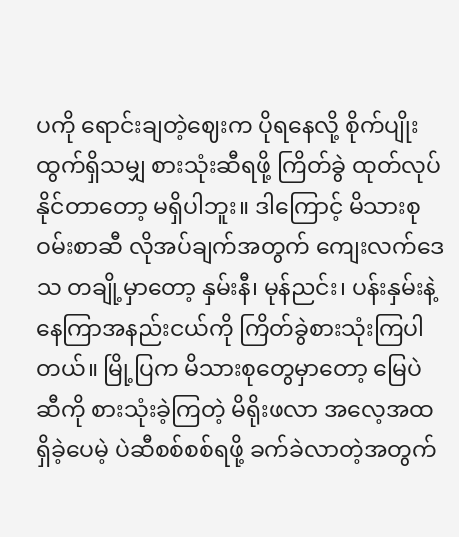ပကို ရောင်းချတဲ့ဈေးက ပိုရနေလို့ စိုက်ပျိုးထွက်ရှိသမျှ စားသုံးဆီရဖို့ ကြိတ်ခွဲ ထုတ်လုပ်နိုင်တာတော့ မရှိပါဘူး။ ဒါကြောင့် မိသားစုဝမ်းစာဆီ လိုအပ်ချက်အတွက် ကျေးလက်ဒေသ တချို့မှာတော့ နှမ်းနီ၊ မုန်ညင်း၊ ပန်းနှမ်းနဲ့ နေကြာအနည်းငယ်ကို ကြိတ်ခွဲစားသုံးကြပါတယ်။ မြို့ပြက မိသားစုတွေမှာတော့ မြေပဲဆီကို စားသုံးခဲ့ကြတဲ့ မိရိုးဖလာ အလေ့အထ ရှိခဲ့ပေမဲ့ ပဲဆီစစ်စစ်ရဖို့ ခက်ခဲလာတဲ့အတွက်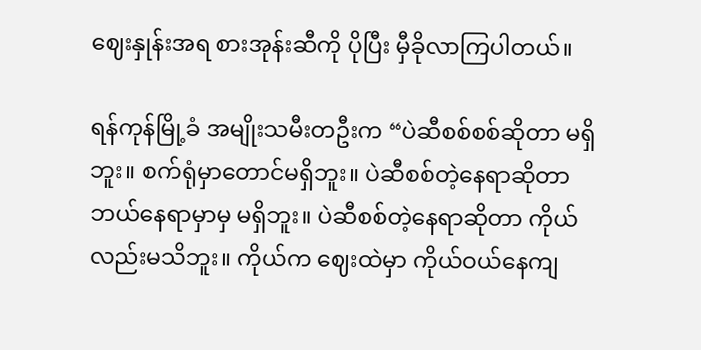ဈေးနှုန်းအရ စားအုန်းဆီကို ပိုပြီး မှီခိုလာကြပါတယ်။

ရန်ကုန်မြို့ခံ အမျိုးသမီးတဦးက “ပဲဆီစစ်စစ်ဆိုတာ မရှိဘူး။ စက်ရုံမှာတောင်မရှိဘူး။ ပဲဆီစစ်တဲ့နေရာဆိုတာ ဘယ်နေရာမှာမှ မရှိဘူး။ ပဲဆီစစ်တဲ့နေရာဆိုတာ ကိုယ်လည်းမသိဘူး။ ကိုယ်က ဈေးထဲမှာ ကိုယ်ဝယ်နေကျ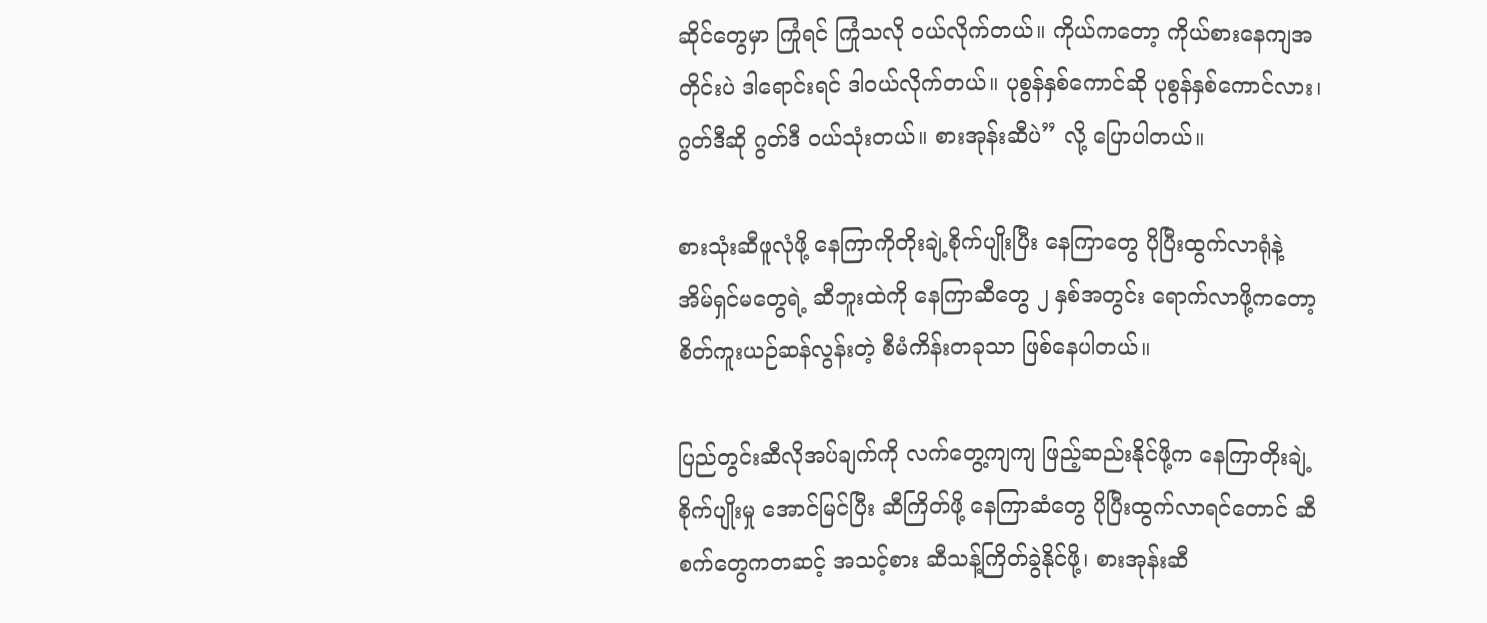ဆိုင်တွေမှာ ကြုံရင် ကြုံသလို ဝယ်လိုက်တယ်။ ကိုယ်က‌တော့ ကိုယ်စားနေကျအတိုင်းပဲ ဒါရောင်းရင် ဒါဝယ်လိုက်တယ်။ ပုစွန်နှစ်ကောင်ဆို ပုစွန်နှစ်ကောင်လား၊ ဂွတ်ဒီဆို ဂွတ်ဒီ ဝယ်သုံးတယ်။ စားအုန်းဆီပဲ” လို့ ပြောပါတယ်။

စားသုံးဆီဖူလုံဖို့ နေကြာကိုတိုးချဲ့စိုက်ပျိုးပြီး နေကြာတွေ ပိုပြီးထွက်လာရုံနဲ့ အိမ်ရှင်မတွေရဲ့ ဆီဘူးထဲကို နေကြာဆီတွေ ၂ နှစ်အတွင်း ရောက်လာဖို့ကတော့ စိတ်ကူးယဉ်ဆန်လွန်းတဲ့ စီမံကိန်းတခုသာ ဖြစ်နေပါတယ်။

ပြည်တွင်းဆီလိုအပ်ချက်ကို လက်တွေ့ကျကျ ဖြည့်ဆည်းနိုင်ဖို့က နေကြာတိုးချဲ့စိုက်ပျိုးမှု အောင်မြင်ပြီး ဆီကြိတ်ဖို့ နေကြာဆံတွေ ပိုပြီးထွက်လာရင်တောင် ဆီစက်တွေကတဆင့် အသင့်စား ဆီသန့်ကြိတ်ခွဲနိုင်ဖို့၊ စားအုန်းဆီ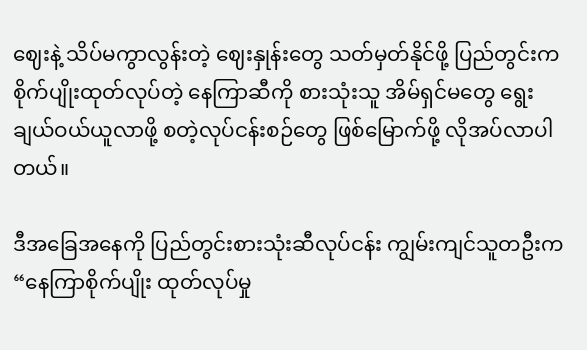ဈေးနဲ့ သိပ်မကွာလွန်းတဲ့ ဈေးနှုန်း‌တွေ သတ်မှတ်နိုင်ဖို့ ပြည်တွင်းက စိုက်ပျိုးထုတ်လုပ်တဲ့ နေကြာဆီကို စားသုံးသူ အိမ်ရှင်မတွေ ရွေးချယ်ဝယ်ယူလာဖို့ စတဲ့လုပ်ငန်းစဉ်တွေ ဖြစ်မြောက်ဖို့ လိုအပ်လာပါတယ်။

ဒီအခြေအနေကို ပြည်တွင်းစားသုံးဆီလုပ်ငန်း ကျွမ်းကျင်သူတဦးက “နေကြာစိုက်ပျိုး ထုတ်လုပ်မှု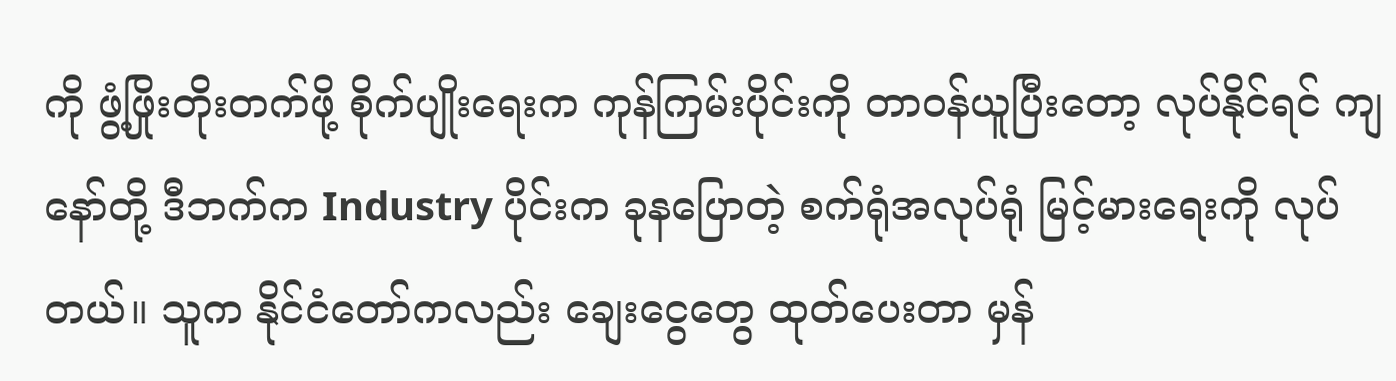ကို ဖွံ့ဖြိုးတိုးတက်ဖို့ စိုက်ပျိုးရေးက ကုန်ကြမ်းပိုင်းကို တာဝန်ယူပြီးတော့ လုပ်နိုင်ရင် ကျနော်တို့ ဒီဘက်က Industry ပိုင်းက ခုနပြောတဲ့ စက်ရုံအလုပ်ရုံ မြင့်မားရေးကို လုပ်တယ်။ သူက နိုင်ငံတော်ကလည်း ချေးငွေတွေ ထုတ်ပေးတာ မှန်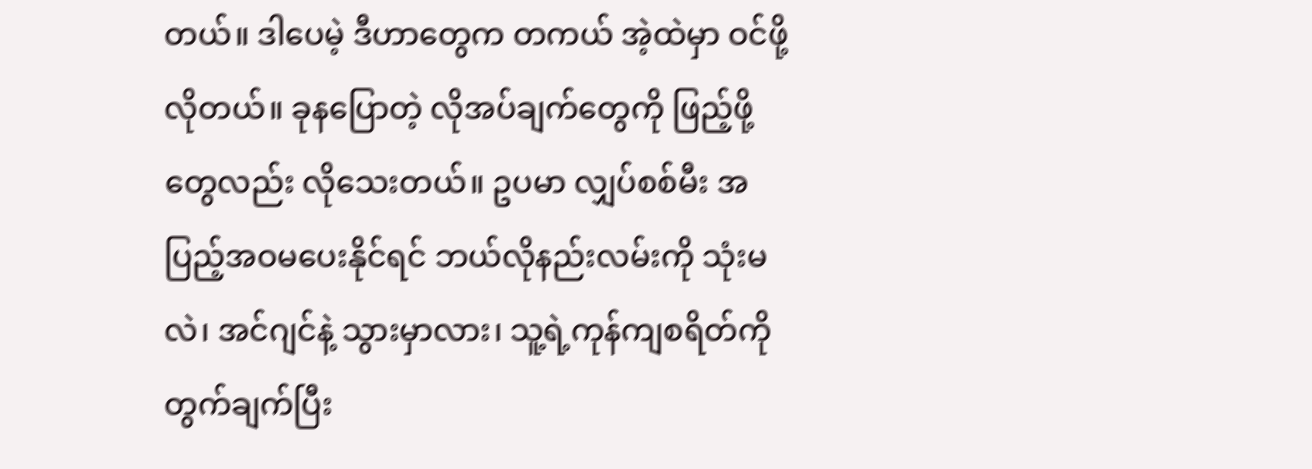တယ်။ ဒါပေမဲ့ ဒီဟာတွေက တကယ် အဲ့ထဲမှာ ဝင်ဖို့လိုတယ်။ ခုနပြောတဲ့ လိုအပ်ချက်တွေကို ဖြည့်ဖို့တွေလည်း လိုသေးတယ်။ ဥပမာ လျှပ်စစ်မီး အပြည့်အဝမပေးနိုင်ရင် ဘယ်လိုနည်းလမ်းကို သုံးမလဲ၊ အင်ဂျင်နဲ့ သွားမှာလား၊ သူ့ရဲ့ကုန်ကျစရိတ်ကို တွက်ချက်ပြီး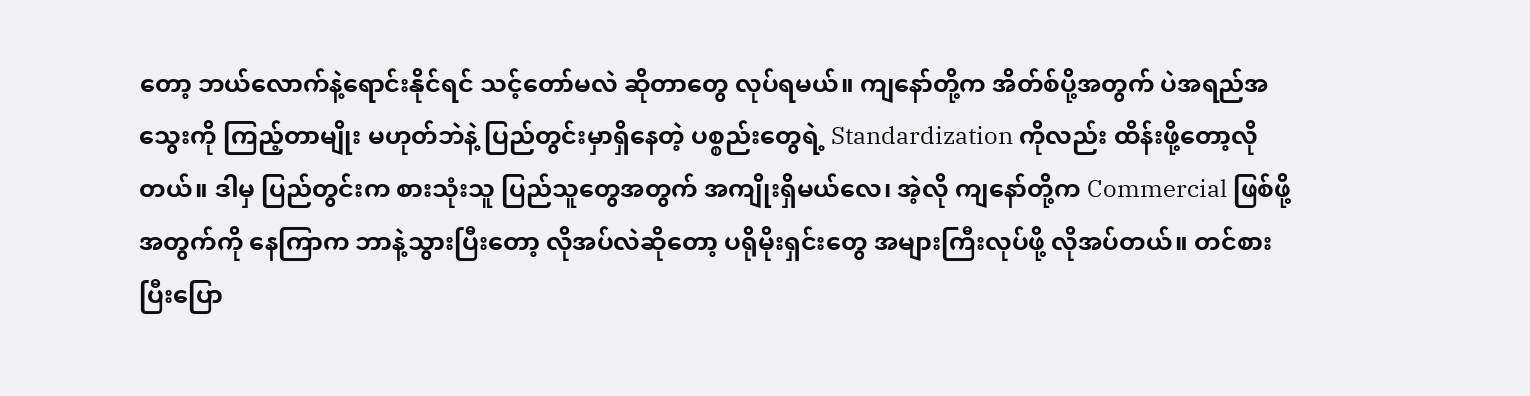တော့ ဘယ်လောက်နဲ့ရောင်းနိုင်ရင် သင့်တော်မလဲ ဆိုတာတွေ လုပ်ရမယ်။ ကျနော်တို့က အိတ်စ်ပို့အတွက် ပဲအရည်အသွေးကို ကြည့်တာမျိုး မဟုတ်ဘဲနဲ့ ပြည်တွင်းမှာရှိနေတဲ့ ပစ္စည်းတွေရဲ့ Standardization ကိုလည်း ထိန်းဖို့တော့လိုတယ်။ ဒါမှ ပြည်တွင်းက စားသုံးသူ ပြည်သူတွေအတွက် အကျိုးရှိမယ်လေ၊ အဲ့လို ကျနော်တို့က Commercial ဖြစ်ဖို့အတွက်ကို နေကြာက ဘာနဲ့သွားပြီးတော့ လိုအပ်လဲဆိုတော့ ပရိုမိုးရှင်းတွေ အများကြီးလုပ်ဖို့ လိုအပ်တယ်။ တင်စားပြီးပြော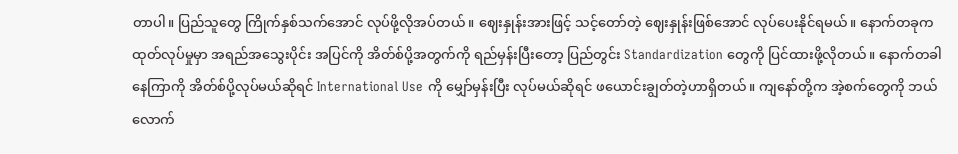တာပါ။ ပြည်သူတွေ ကြိုက်နှစ်သက်အောင် လုပ်ဖို့လိုအပ်တယ်။ ဈေးနှုန်းအားဖြင့် သင့်တော်တဲ့ ဈေးနှုန်းဖြစ်အောင် လုပ်ပေးနိုင်ရမယ်။ နောက်တခုက ထုတ်လုပ်မှုမှာ အရည်အသွေးပိုင်း အပြင်ကို အိတ်စ်ပို့အတွက်ကို ရည်မှန်းပြီး‌တော့ ပြည်တွင်း Standardization တွေကို ပြင်ထားဖို့လိုတယ်။ နောက်တခါ နေကြာကို အိတ်စ်ပို့လုပ်မယ်ဆိုရင် International Use ကို မျှော်မှန်းပြီး လုပ်မယ်ဆိုရင် ဖယောင်းချွတ်တဲ့ဟာရှိတယ်။ ကျနော်တို့က အဲ့စက်တွေကို ဘယ်လောက်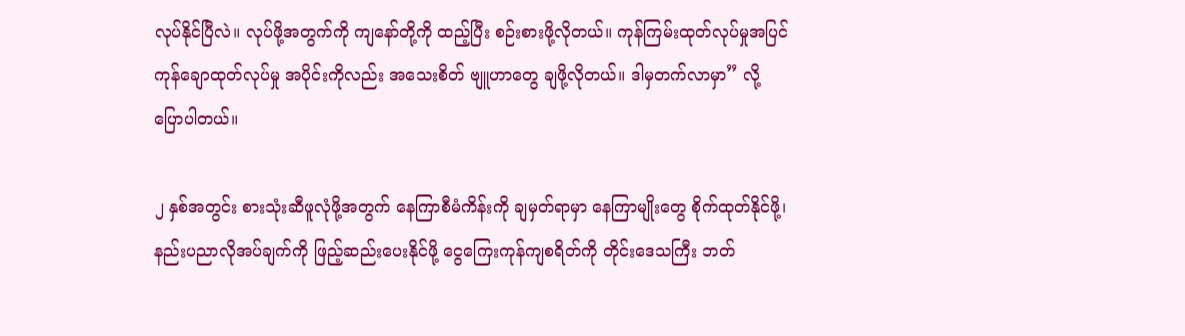လုပ်နိုင်ပြီလဲ။ လုပ်ဖို့အတွက်ကို ကျနော်တို့ကို ထည့်ပြီး စဉ်းစားဖို့လိုတယ်။ ကုန်ကြမ်းထုတ်လုပ်မှုအပြင် ကုန်ချောထုတ်လုပ်မှု အပိုင်းကိုလည်း အသေးစိတ် ဗျူဟာတွေ ချဖို့လိုတယ်။ ဒါမှတက်လာမှာ” လို့ ပြောပါတယ်။

၂ နှစ်အတွင်း စားသုံးဆီဖူလုံဖို့အတွက် နေကြာစီမံကိန်းကို ချမှတ်ရာမှာ နေကြာမျိုးတွေ စိုက်ထုတ်နိုင်ဖို့၊ နည်းပညာလိုအပ်ချက်ကို ဖြည့်ဆည်းပေးနိုင်ဖို့ ငွေကြေးကုန်ကျစရိတ်ကို တိုင်းဒေသကြီး ဘတ်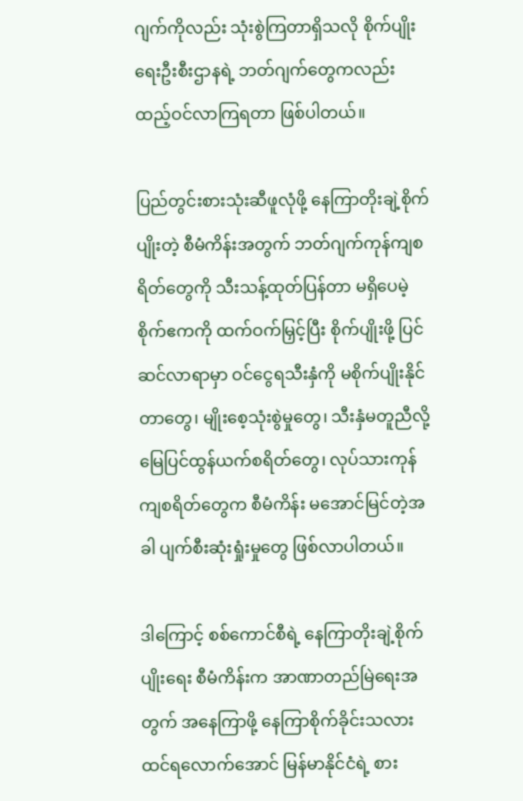ဂျက်ကိုလည်း သုံးစွဲကြတာရှိသလို စိုက်ပျိုးရေးဦးစီးဌာနရဲ့ ဘတ်ဂျက်တွေကလည်း ထည့်ဝင်လာကြရတာ ဖြစ်ပါတယ်။

ပြည်တွင်းစားသုံးဆီဖူလုံဖို့ နေကြာတိုးချဲ့စိုက်ပျိုးတဲ့ စီမံကိန်းအတွက် ဘတ်ဂျက်ကုန်ကျစရိတ်တွေကို သီးသန့်ထုတ်ပြန်တာ မရှိပေမဲ့ စိုက်ဧကကို ထက်ဝက်မြှင့်ပြီး စိုက်ပျိုးဖို့ ပြင်ဆင်လာရာမှာ ဝင်ငွေရသီးနှံကို မစိုက်ပျိုးနိုင်တာတွေ၊ မျိုးစေ့သုံးစွဲမှုတွေ၊ သီးနှံမတူညီလို့ မြေပြင်ထွန်ယက်စရိတ်တွေ၊ လုပ်သားကုန်ကျစရိတ်တွေက စီမံကိန်း မအောင်မြင်တဲ့အခါ ပျက်စီးဆုံးရှုံးမှုတွေ ဖြစ်လာပါတယ်။

ဒါကြောင့် စစ်ကောင်စီရဲ့ နေကြာတိုးချဲ့စိုက်ပျိုးရေး စီမံကိန်းက အာဏာတည်မြဲရေးအတွက် အနေကြာဖို့ နေကြာစိုက်ခိုင်းသလား ထင်ရလောက်အောင် မြန်မာနိုင်ငံရဲ့ စား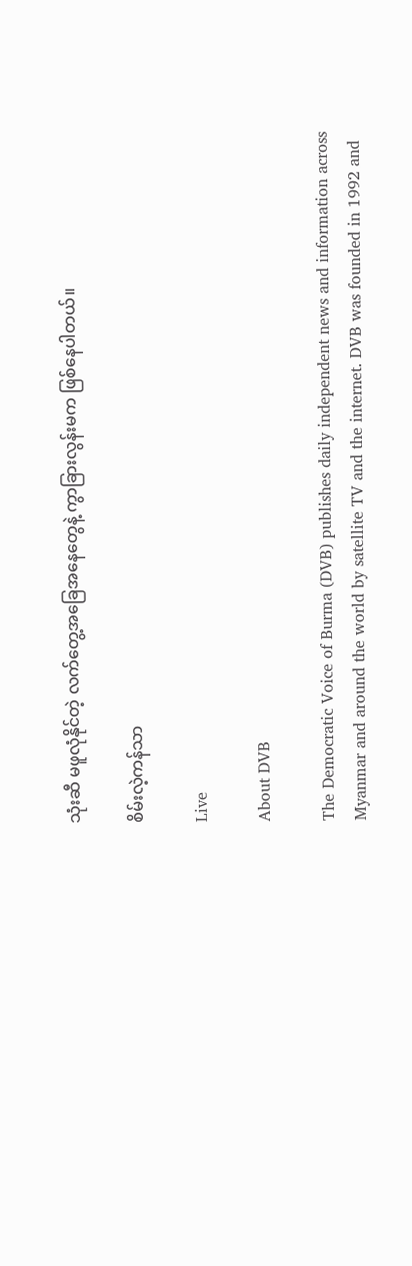သုံးဆီ မဖူလုံနိုင်တဲ့ လက်တွေ့အခြေအနေတွေနဲ့ ကွာခြားလွန်းမက ဖြစ်နေပါတယ်။

စိမ်းလဲ့ကန်သာ

Live

About DVB

The Democratic Voice of Burma (DVB) publishes daily independent news and information across Myanmar and around the world by satellite TV and the internet. DVB was founded in 1992 and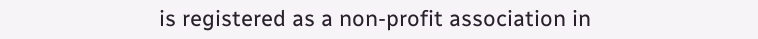is registered as a non-profit association in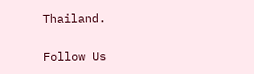Thailand.

Follow Us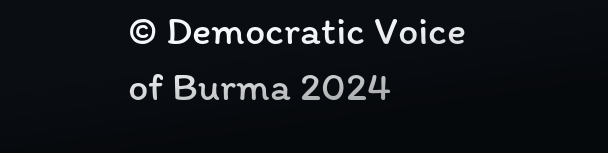© Democratic Voice of Burma 2024